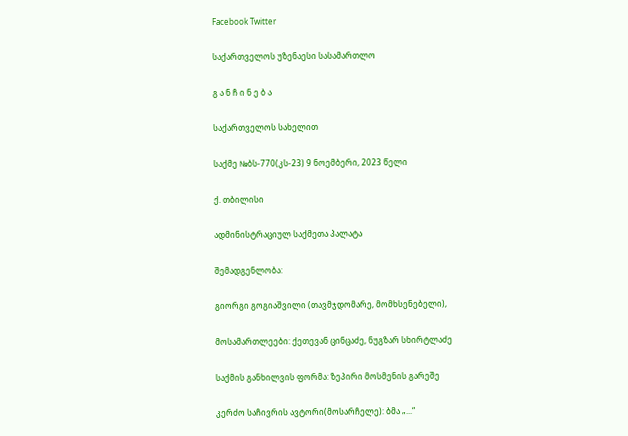Facebook Twitter

საქართველოს უზენაესი სასამართლო

გ ა ნ ჩ ი ნ ე ბ ა

საქართველოს სახელით

საქმე №ბს-770(კს-23) 9 ნოემბერი, 2023 წელი

ქ. თბილისი

ადმინისტრაციულ საქმეთა პალატა

შემადგენლობა:

გიორგი გოგიაშვილი (თავმჯდომარე, მომხსენებელი),

მოსამართლეები: ქეთევან ცინცაძე, ნუგზარ სხირტლაძე

საქმის განხილვის ფორმა: ზეპირი მოსმენის გარეშე

კერძო საჩივრის ავტორი(მოსარჩელე): ბმა „...“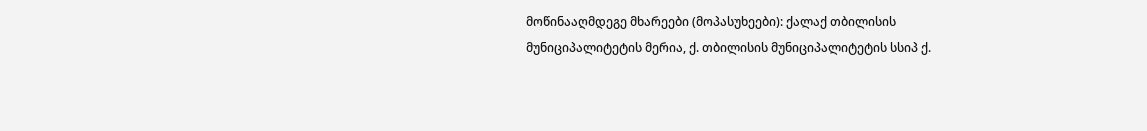მოწინააღმდეგე მხარეები (მოპასუხეები): ქალაქ თბილისის მუნიციპალიტეტის მერია, ქ. თბილისის მუნიციპალიტეტის სსიპ ქ.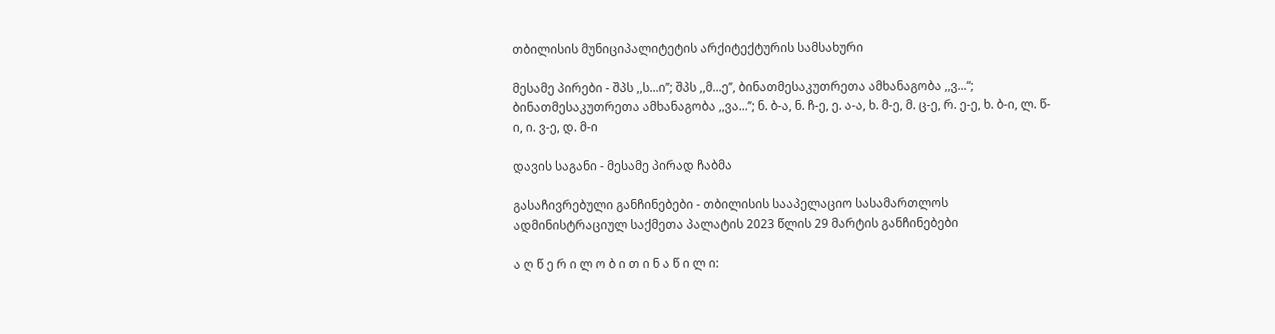თბილისის მუნიციპალიტეტის არქიტექტურის სამსახური

მესამე პირები - შპს ,,ს...ი’’; შპს ,,მ...ე’’, ბინათმესაკუთრეთა ამხანაგობა ,,ვ...“; ბინათმესაკუთრეთა ამხანაგობა ,,ვა...’’; ნ. ბ-ა, ნ. ჩ-ე, ე. ა-ა, ხ. მ-ე, მ. ც-ე, რ. ე-ე, ხ. ბ-ი, ლ. წ-ი, ი. ვ-ე, დ. მ-ი

დავის საგანი - მესამე პირად ჩაბმა

გასაჩივრებული განჩინებები - თბილისის სააპელაციო სასამართლოს ადმინისტრაციულ საქმეთა პალატის 2023 წლის 29 მარტის განჩინებები

ა ღ წ ე რ ი ლ ო ბ ი თ ი ნ ა წ ი ლ ი: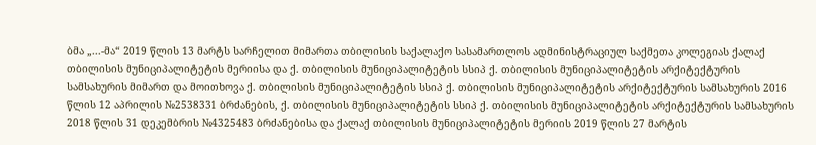ბმა „...-მა“ 2019 წლის 13 მარტს სარჩელით მიმართა თბილისის საქალაქო სასამართლოს ადმინისტრაციულ საქმეთა კოლეგიას ქალაქ თბილისის მუნიციპალიტეტის მერიისა და ქ. თბილისის მუნიციპალიტეტის სსიპ ქ. თბილისის მუნიციპალიტეტის არქიტექტურის სამსახურის მიმართ და მოითხოვა ქ. თბილისის მუნიციპალიტეტის სსიპ ქ. თბილისის მუნიციპალიტეტის არქიტექტურის სამსახურის 2016 წლის 12 აპრილის №2538331 ბრძანების, ქ. თბილისის მუნიციპალიტეტის სსიპ ქ. თბილისის მუნიციპალიტეტის არქიტექტურის სამსახურის 2018 წლის 31 დეკემბრის №4325483 ბრძანებისა და ქალაქ თბილისის მუნიციპალიტეტის მერიის 2019 წლის 27 მარტის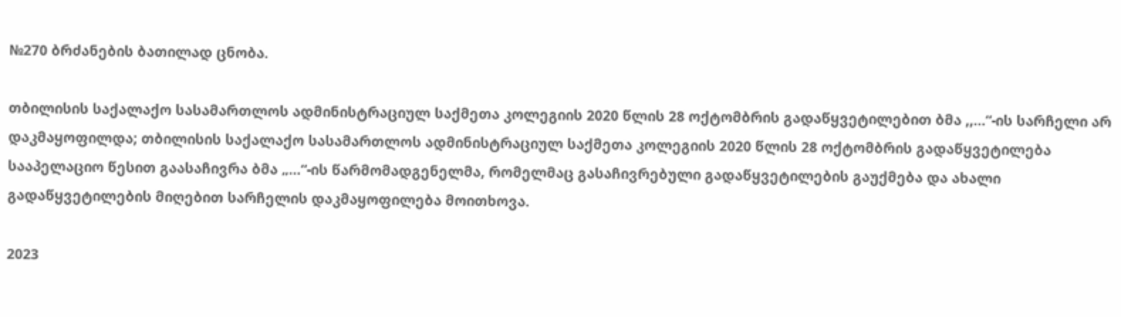№270 ბრძანების ბათილად ცნობა.

თბილისის საქალაქო სასამართლოს ადმინისტრაციულ საქმეთა კოლეგიის 2020 წლის 28 ოქტომბრის გადაწყვეტილებით ბმა ,,...“-ის სარჩელი არ დაკმაყოფილდა; თბილისის საქალაქო სასამართლოს ადმინისტრაციულ საქმეთა კოლეგიის 2020 წლის 28 ოქტომბრის გადაწყვეტილება სააპელაციო წესით გაასაჩივრა ბმა „...“-ის წარმომადგენელმა, რომელმაც გასაჩივრებული გადაწყვეტილების გაუქმება და ახალი გადაწყვეტილების მიღებით სარჩელის დაკმაყოფილება მოითხოვა.

2023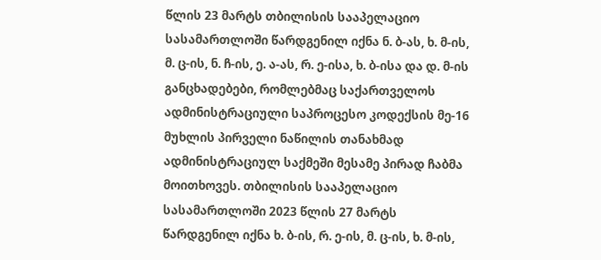წლის 23 მარტს თბილისის სააპელაციო სასამართლოში წარდგენილ იქნა ნ. ბ-ას, ხ. მ-ის, მ. ც-ის, ნ. ჩ-ის, ე. ა-ას, რ. ე-ისა, ხ. ბ-ისა და დ. მ-ის განცხადებები, რომლებმაც საქართველოს ადმინისტრაციული საპროცესო კოდექსის მე-16 მუხლის პირველი ნაწილის თანახმად ადმინისტრაციულ საქმეში მესამე პირად ჩაბმა მოითხოვეს. თბილისის სააპელაციო სასამართლოში 2023 წლის 27 მარტს წარდგენილ იქნა ხ. ბ-ის, რ. ე-ის, მ. ც-ის, ხ. მ-ის,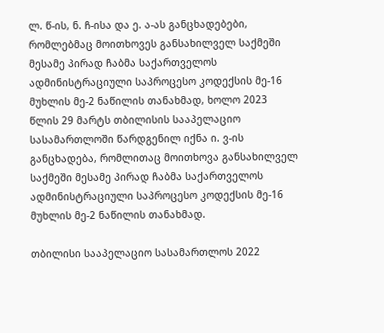ლ. წ-ის, ნ. ჩ-ისა და ე. ა-ას განცხადებები, რომლებმაც მოითხოვეს განსახილველ საქმეში მესამე პირად ჩაბმა საქართველოს ადმინისტრაციული საპროცესო კოდექსის მე-16 მუხლის მე-2 ნაწილის თანახმად, ხოლო 2023 წლის 29 მარტს თბილისის სააპელაციო სასამართლოში წარდგენილ იქნა ი. ვ-ის განცხადება, რომლითაც მოითხოვა განსახილველ საქმეში მესამე პირად ჩაბმა საქართველოს ადმინისტრაციული საპროცესო კოდექსის მე-16 მუხლის მე-2 ნაწილის თანახმად.

თბილისი სააპელაციო სასამართლოს 2022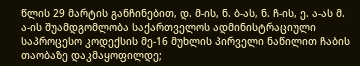წლის 29 მარტის განჩინებით, დ. მ-ის, ნ. ბ-ას, ნ. ჩ-ის, ე. ა-ას მ. ა-ის შუამდგომლობა საქართველოს ადმინისტრაციული საპროცესო კოდექსის მე-16 მუხლის პირველი ნაწილით ჩაბის თაობაზე დაკმაყოფილდე;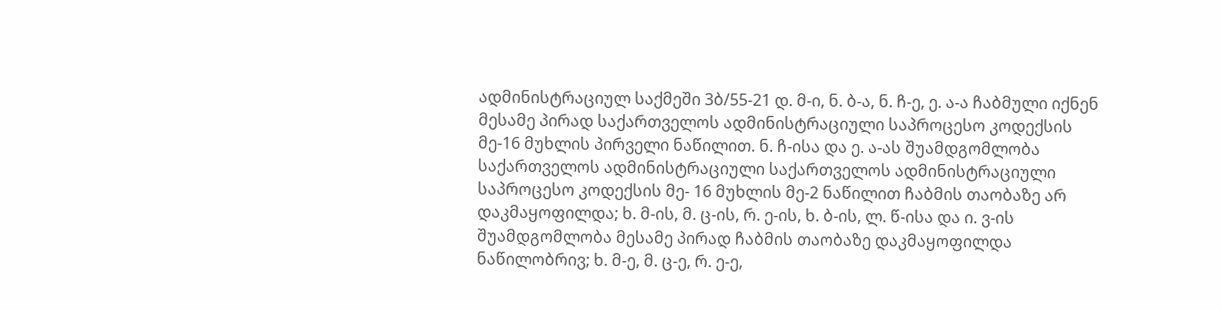ადმინისტრაციულ საქმეში 3ბ/55-21 დ. მ-ი, ნ. ბ-ა, ნ. ჩ-ე, ე. ა-ა ჩაბმული იქნენ მესამე პირად საქართველოს ადმინისტრაციული საპროცესო კოდექსის მე-16 მუხლის პირველი ნაწილით. ნ. ჩ-ისა და ე. ა-ას შუამდგომლობა საქართველოს ადმინისტრაციული საქართველოს ადმინისტრაციული საპროცესო კოდექსის მე- 16 მუხლის მე-2 ნაწილით ჩაბმის თაობაზე არ დაკმაყოფილდა; ხ. მ-ის, მ. ც-ის, რ. ე-ის, ხ. ბ-ის, ლ. წ-ისა და ი. ვ-ის შუამდგომლობა მესამე პირად ჩაბმის თაობაზე დაკმაყოფილდა ნაწილობრივ; ხ. მ-ე, მ. ც-ე, რ. ე-ე,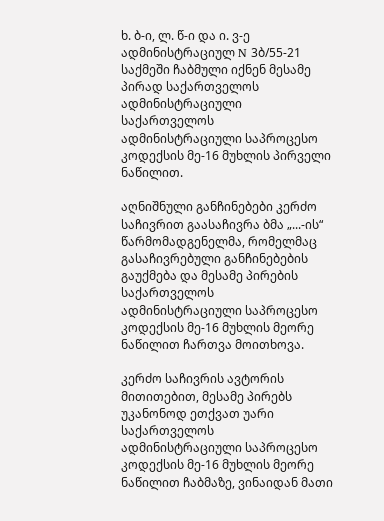ხ. ბ-ი, ლ. წ-ი და ი. ვ-ე ადმინისტრაციულ N 3ბ/55-21 საქმეში ჩაბმული იქნენ მესამე პირად საქართველოს ადმინისტრაციული საქართველოს ადმინისტრაციული საპროცესო კოდექსის მე-16 მუხლის პირველი ნაწილით.

აღნიშნული განჩინებები კერძო საჩივრით გაასაჩივრა ბმა „...-ის“ წარმომადგენელმა, რომელმაც გასაჩივრებული განჩინებების გაუქმება და მესამე პირების საქართველოს ადმინისტრაციული საპროცესო კოდექსის მე-16 მუხლის მეორე ნაწილით ჩართვა მოითხოვა.

კერძო საჩივრის ავტორის მითითებით, მესამე პირებს უკანონოდ ეთქვათ უარი საქართველოს ადმინისტრაციული საპროცესო კოდექსის მე-16 მუხლის მეორე ნაწილით ჩაბმაზე, ვინაიდან მათი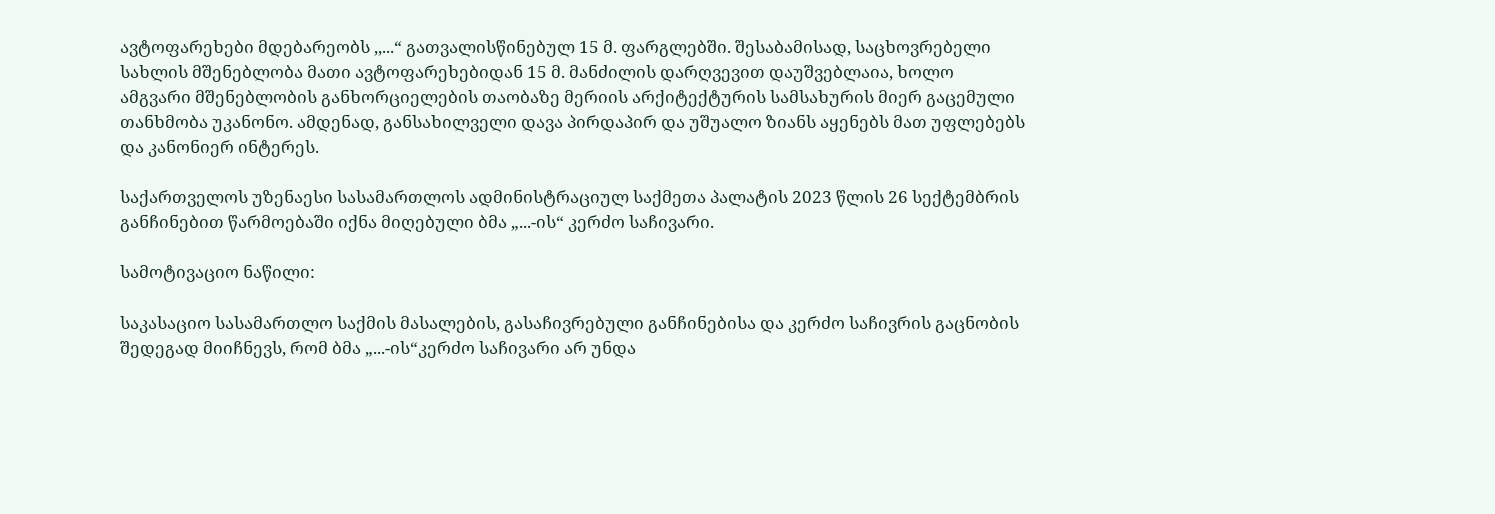ავტოფარეხები მდებარეობს ,,...“ გათვალისწინებულ 15 მ. ფარგლებში. შესაბამისად, საცხოვრებელი სახლის მშენებლობა მათი ავტოფარეხებიდან 15 მ. მანძილის დარღვევით დაუშვებლაია, ხოლო ამგვარი მშენებლობის განხორციელების თაობაზე მერიის არქიტექტურის სამსახურის მიერ გაცემული თანხმობა უკანონო. ამდენად, განსახილველი დავა პირდაპირ და უშუალო ზიანს აყენებს მათ უფლებებს და კანონიერ ინტერეს.

საქართველოს უზენაესი სასამართლოს ადმინისტრაციულ საქმეთა პალატის 2023 წლის 26 სექტემბრის განჩინებით წარმოებაში იქნა მიღებული ბმა „...-ის“ კერძო საჩივარი.

სამოტივაციო ნაწილი:

საკასაციო სასამართლო საქმის მასალების, გასაჩივრებული განჩინებისა და კერძო საჩივრის გაცნობის შედეგად მიიჩნევს, რომ ბმა „...-ის“კერძო საჩივარი არ უნდა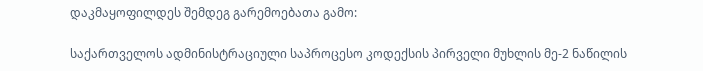დაკმაყოფილდეს შემდეგ გარემოებათა გამო:

საქართველოს ადმინისტრაციული საპროცესო კოდექსის პირველი მუხლის მე-2 ნაწილის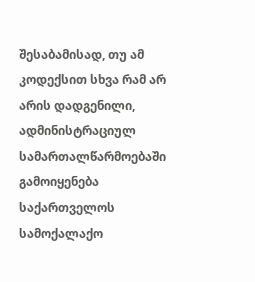შესაბამისად, თუ ამ კოდექსით სხვა რამ არ არის დადგენილი, ადმინისტრაციულ სამართალწარმოებაში გამოიყენება საქართველოს სამოქალაქო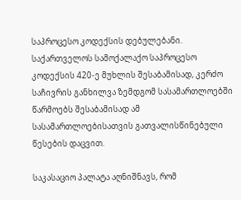საპროცესო კოდექსის დებულებანი. საქართველოს სამოქალაქო საპროცესო კოდექსის 420-ე მუხლის შესაბამისად, კერძო საჩივრის განხილვა ზემდგომ სასამართლოებში წარმოებს შესაბამისად ამ სასამართლოებისათვის გათვალისწინებული წესების დაცვით.

საკასაციო პალატა აღნიშნავს, რომ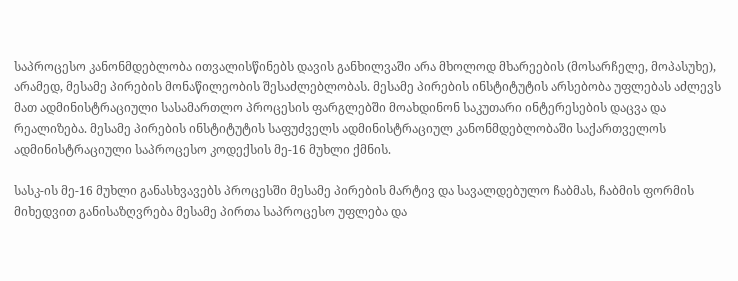საპროცესო კანონმდებლობა ითვალისწინებს დავის განხილვაში არა მხოლოდ მხარეების (მოსარჩელე, მოპასუხე), არამედ, მესამე პირების მონაწილეობის შესაძლებლობას. მესამე პირების ინსტიტუტის არსებობა უფლებას აძლევს მათ ადმინისტრაციული სასამართლო პროცესის ფარგლებში მოახდინონ საკუთარი ინტერესების დაცვა და რეალიზება. მესამე პირების ინსტიტუტის საფუძველს ადმინისტრაციულ კანონმდებლობაში საქართველოს ადმინისტრაციული საპროცესო კოდექსის მე-16 მუხლი ქმნის.

სასკ-ის მე-16 მუხლი განასხვავებს პროცესში მესამე პირების მარტივ და სავალდებულო ჩაბმას, ჩაბმის ფორმის მიხედვით განისაზღვრება მესამე პირთა საპროცესო უფლება და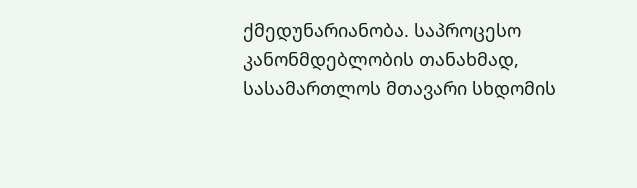ქმედუნარიანობა. საპროცესო კანონმდებლობის თანახმად, სასამართლოს მთავარი სხდომის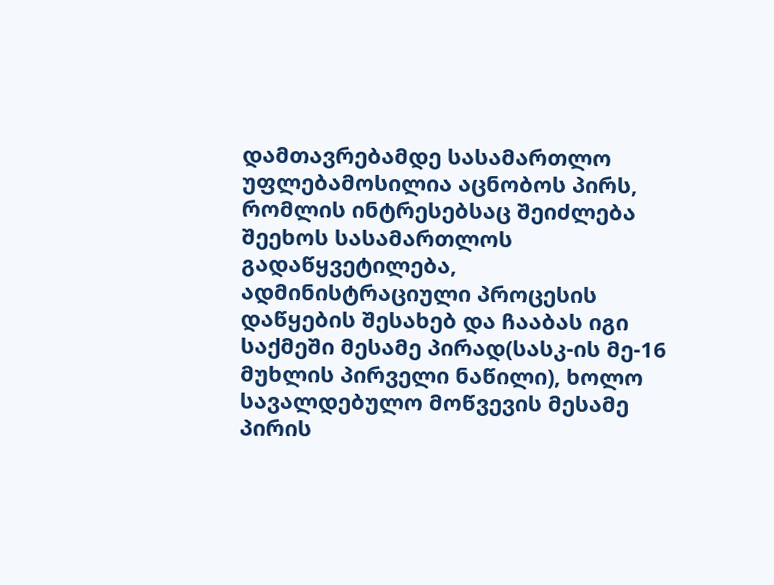დამთავრებამდე სასამართლო უფლებამოსილია აცნობოს პირს, რომლის ინტრესებსაც შეიძლება შეეხოს სასამართლოს გადაწყვეტილება, ადმინისტრაციული პროცესის დაწყების შესახებ და ჩააბას იგი საქმეში მესამე პირად(სასკ-ის მე-16 მუხლის პირველი ნაწილი), ხოლო სავალდებულო მოწვევის მესამე პირის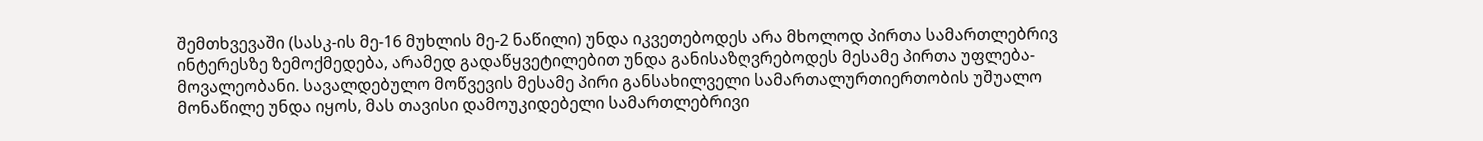შემთხვევაში (სასკ-ის მე-16 მუხლის მე-2 ნაწილი) უნდა იკვეთებოდეს არა მხოლოდ პირთა სამართლებრივ ინტერესზე ზემოქმედება, არამედ გადაწყვეტილებით უნდა განისაზღვრებოდეს მესამე პირთა უფლება-მოვალეობანი. სავალდებულო მოწვევის მესამე პირი განსახილველი სამართალურთიერთობის უშუალო მონაწილე უნდა იყოს, მას თავისი დამოუკიდებელი სამართლებრივი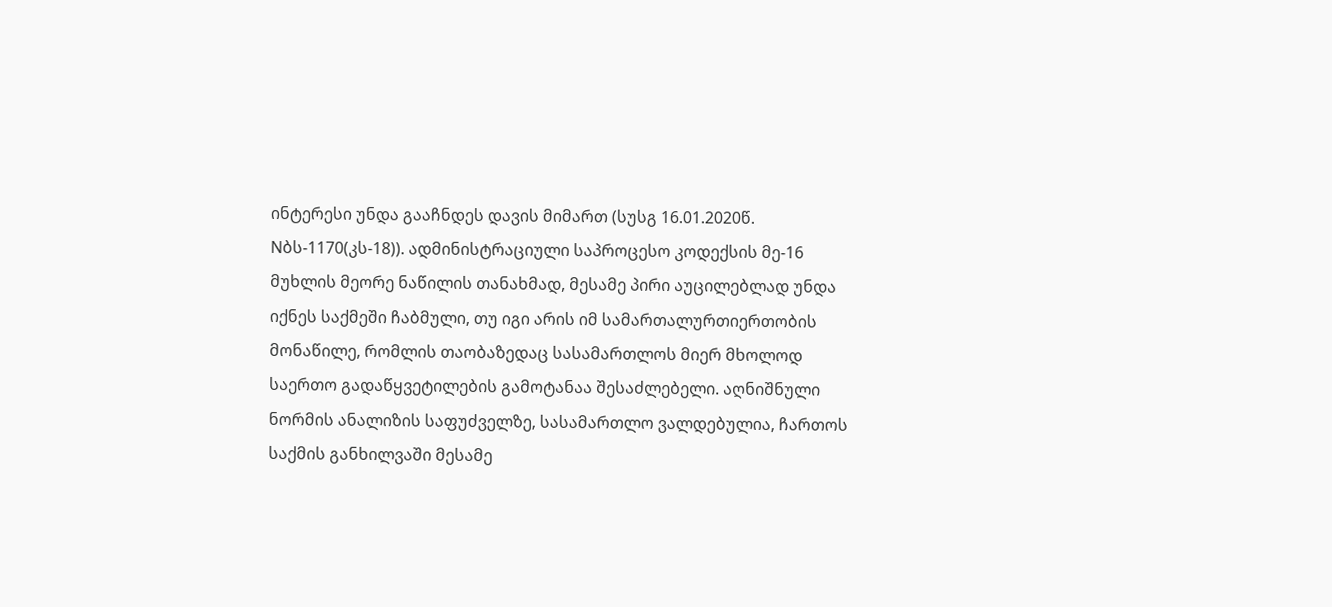ინტერესი უნდა გააჩნდეს დავის მიმართ (სუსგ 16.01.2020წ. Nბს-1170(კს-18)). ადმინისტრაციული საპროცესო კოდექსის მე-16 მუხლის მეორე ნაწილის თანახმად, მესამე პირი აუცილებლად უნდა იქნეს საქმეში ჩაბმული, თუ იგი არის იმ სამართალურთიერთობის მონაწილე, რომლის თაობაზედაც სასამართლოს მიერ მხოლოდ საერთო გადაწყვეტილების გამოტანაა შესაძლებელი. აღნიშნული ნორმის ანალიზის საფუძველზე, სასამართლო ვალდებულია, ჩართოს საქმის განხილვაში მესამე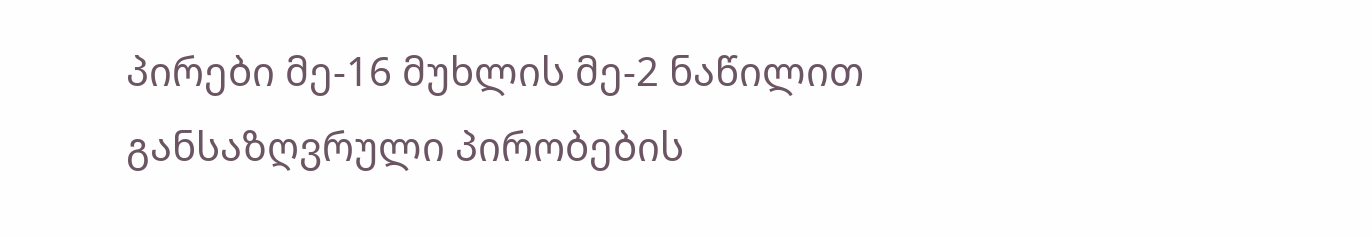პირები მე-16 მუხლის მე-2 ნაწილით განსაზღვრული პირობების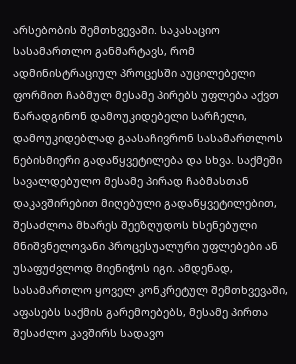არსებობის შემთხვევაში. საკასაციო სასამართლო განმარტავს, რომ ადმინისტრაციულ პროცესში აუცილებელი ფორმით ჩაბმულ მესამე პირებს უფლება აქვთ წარადგინონ დამოუკიდებელი სარჩელი, დამოუკიდებლად გაასაჩივრონ სასამართლოს ნებისმიერი გადაწყვეტილება და სხვა. საქმეში სავალდებულო მესამე პირად ჩაბმასთან დაკავშირებით მიღებული გადაწყვეტილებით, შესაძლოა მხარეს შეეზღუდოს ხსენებული მნიშვნელოვანი პროცესუალური უფლებები ან უსაფუძვლოდ მიენიჭოს იგი. ამდენად, სასამართლო ყოველ კონკრეტულ შემთხვევაში, აფასებს საქმის გარემოებებს, მესამე პირთა შესაძლო კავშირს სადავო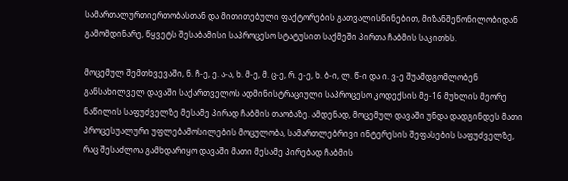სამართალურთიერთობასთან და მითითებული ფაქტორების გათვალისწინებით, მიზანშეწონილობიდან გამომდინარე, წყვეტს შესაბამისი საპროცესო სტატუსით საქმეში პირთა ჩაბმის საკითხს.

მოცემულ შემთხვევაში, ნ. ჩ-ე, ე. ა-ა, ხ. მ-ე, მ. ც-ე, რ. ე-ე, ხ. ბ-ი, ლ. წ-ი და ი. ვ-ე შუამდგომლობენ განსახილველ დავაში საქართველოს ადმინისტრაციული საპროცესო კოდექსის მე-16 მუხლის მეორე ნაწილის საფუძველზე მესამე პირად ჩაბმის თაობაზე. ამდენად, მოცემულ დავაში უნდა დადგინდეს მათი პროცესუალური უფლებამოსილების მოცულობა, სამართლებრივი ინტერესის შეფასების საფუძველზე, რაც შესაძლოა გამხდარიყო დავაში მათი მესამე პირებად ჩაბმის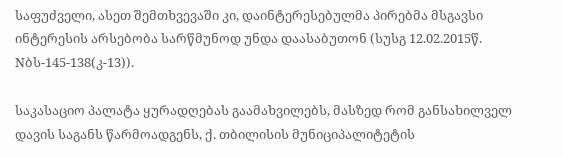საფუძველი, ასეთ შემთხვევაში კი, დაინტერესებულმა პირებმა მსგავსი ინტერესის არსებობა სარწმუნოდ უნდა დაასაბუთონ (სუსგ 12.02.2015წ. Nბს-145-138(კ-13)).

საკასაციო პალატა ყურადღებას გაამახვილებს, მასზედ რომ განსახილველ დავის საგანს წარმოადგენს, ქ. თბილისის მუნიციპალიტეტის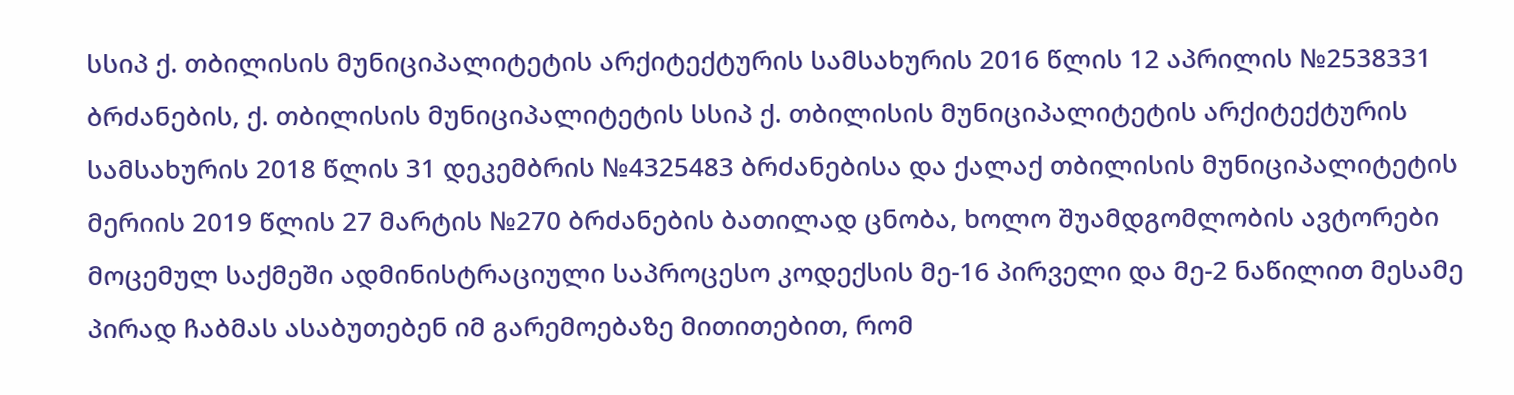სსიპ ქ. თბილისის მუნიციპალიტეტის არქიტექტურის სამსახურის 2016 წლის 12 აპრილის №2538331 ბრძანების, ქ. თბილისის მუნიციპალიტეტის სსიპ ქ. თბილისის მუნიციპალიტეტის არქიტექტურის სამსახურის 2018 წლის 31 დეკემბრის №4325483 ბრძანებისა და ქალაქ თბილისის მუნიციპალიტეტის მერიის 2019 წლის 27 მარტის №270 ბრძანების ბათილად ცნობა, ხოლო შუამდგომლობის ავტორები მოცემულ საქმეში ადმინისტრაციული საპროცესო კოდექსის მე-16 პირველი და მე-2 ნაწილით მესამე პირად ჩაბმას ასაბუთებენ იმ გარემოებაზე მითითებით, რომ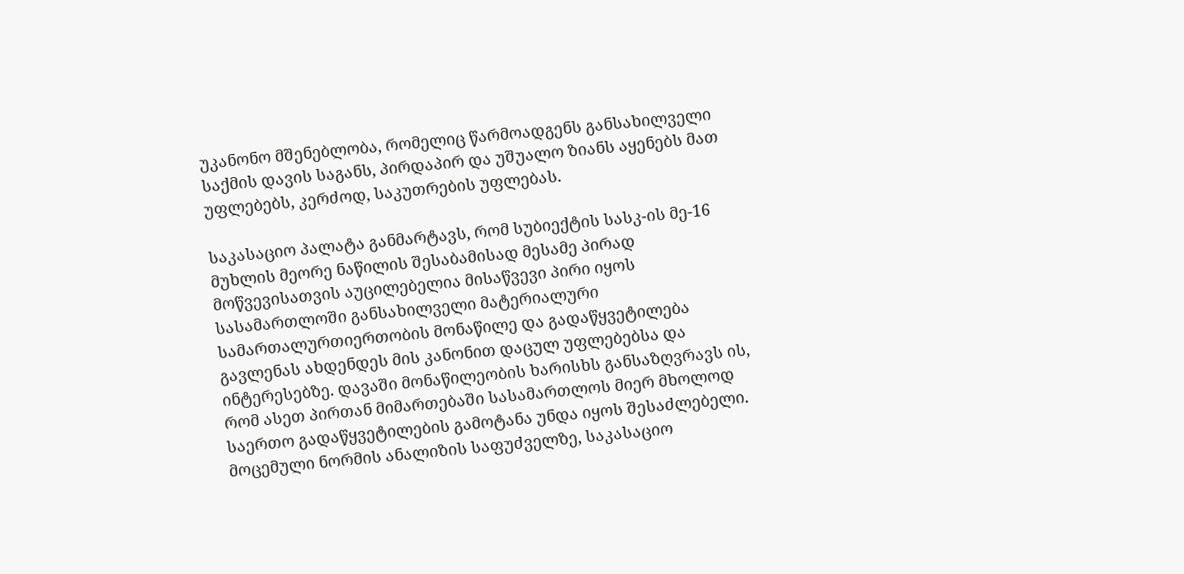უკანონო მშენებლობა, რომელიც წარმოადგენს განსახილველი საქმის დავის საგანს, პირდაპირ და უშუალო ზიანს აყენებს მათ უფლებებს, კერძოდ, საკუთრების უფლებას.

საკასაციო პალატა განმარტავს, რომ სუბიექტის სასკ-ის მე-16 მუხლის მეორე ნაწილის შესაბამისად მესამე პირად მოწვევისათვის აუცილებელია მისაწვევი პირი იყოს სასამართლოში განსახილველი მატერიალური სამართალურთიერთობის მონაწილე და გადაწყვეტილება გავლენას ახდენდეს მის კანონით დაცულ უფლებებსა და ინტერესებზე. დავაში მონაწილეობის ხარისხს განსაზღვრავს ის, რომ ასეთ პირთან მიმართებაში სასამართლოს მიერ მხოლოდ საერთო გადაწყვეტილების გამოტანა უნდა იყოს შესაძლებელი. მოცემული ნორმის ანალიზის საფუძველზე, საკასაციო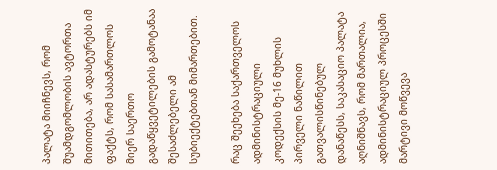პალატა მიიჩნევს, რომ შუამდგომლობის ავტორთა მითითება, არ ადასტურებს იმ ფაქტს, რომ სასამართლოს მიერ საერთო გადაწყვეტილების გამოტანაა შესაძლებელი ამ სუბიექტებთან მიმართებით.

რაც შეეხება საქართველოს ადმინისტრაციული კოდექსის მე-16 მუხლის პირველი ნაწილით გათვალისწინებულ დანაწესს, საკასაციო პალატა აღნიშნავს, რომ მართალია, ადმინისტრაციულ პროცესში მარტივი მოწვევა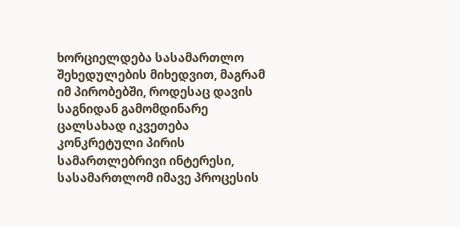ხორციელდება სასამართლო შეხედულების მიხედვით, მაგრამ იმ პირობებში, როდესაც დავის საგნიდან გამომდინარე ცალსახად იკვეთება კონკრეტული პირის სამართლებრივი ინტერესი, სასამართლომ იმავე პროცესის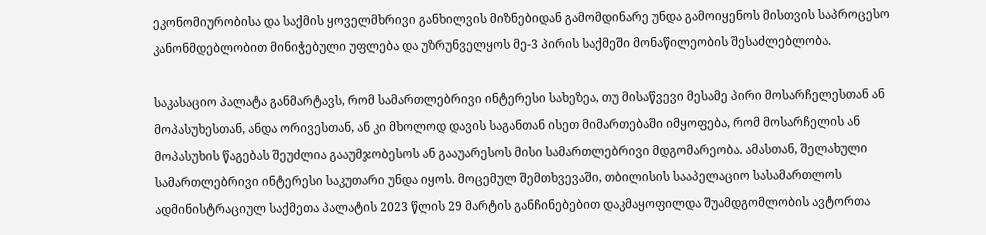ეკონომიურობისა და საქმის ყოველმხრივი განხილვის მიზნებიდან გამომდინარე უნდა გამოიყენოს მისთვის საპროცესო კანონმდებლობით მინიჭებული უფლება და უზრუნველყოს მე-3 პირის საქმეში მონაწილეობის შესაძლებლობა.

საკასაციო პალატა განმარტავს, რომ სამართლებრივი ინტერესი სახეზეა, თუ მისაწვევი მესამე პირი მოსარჩელესთან ან მოპასუხესთან, ანდა ორივესთან, ან კი მხოლოდ დავის საგანთან ისეთ მიმართებაში იმყოფება, რომ მოსარჩელის ან მოპასუხის წაგებას შეუძლია გააუმჯობესოს ან გააუარესოს მისი სამართლებრივი მდგომარეობა. ამასთან, შელახული სამართლებრივი ინტერესი საკუთარი უნდა იყოს. მოცემულ შემთხვევაში, თბილისის სააპელაციო სასამართლოს ადმინისტრაციულ საქმეთა პალატის 2023 წლის 29 მარტის განჩინებებით დაკმაყოფილდა შუამდგომლობის ავტორთა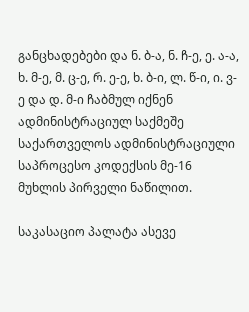განცხადებები და ნ. ბ-ა, ნ. ჩ-ე, ე. ა-ა, ხ. მ-ე, მ. ც-ე, რ. ე-ე, ხ. ბ-ი, ლ. წ-ი, ი. ვ-ე და დ. მ-ი ჩაბმულ იქნენ ადმინისტრაციულ საქმეშე საქართველოს ადმინისტრაციული საპროცესო კოდექსის მე-16 მუხლის პირველი ნაწილით.

საკასაციო პალატა ასევე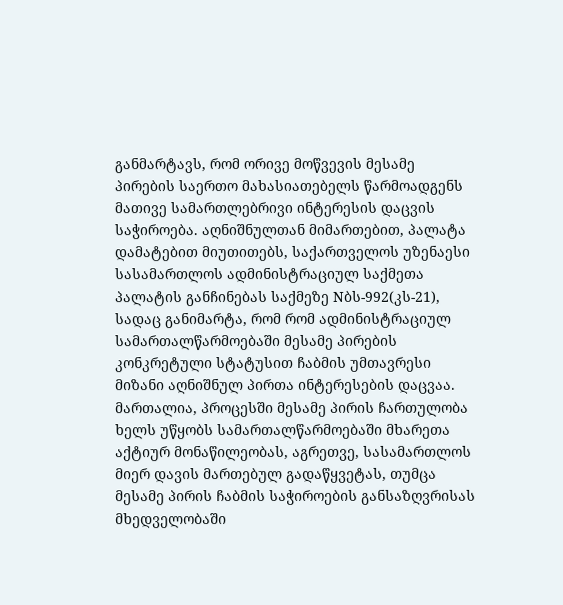განმარტავს, რომ ორივე მოწვევის მესამე პირების საერთო მახასიათებელს წარმოადგენს მათივე სამართლებრივი ინტერესის დაცვის საჭიროება. აღნიშნულთან მიმართებით, პალატა დამატებით მიუთითებს, საქართველოს უზენაესი სასამართლოს ადმინისტრაციულ საქმეთა პალატის განჩინებას საქმეზე Nბს-992(კს-21), სადაც განიმარტა, რომ რომ ადმინისტრაციულ სამართალწარმოებაში მესამე პირების კონკრეტული სტატუსით ჩაბმის უმთავრესი მიზანი აღნიშნულ პირთა ინტერესების დაცვაა. მართალია, პროცესში მესამე პირის ჩართულობა ხელს უწყობს სამართალწარმოებაში მხარეთა აქტიურ მონაწილეობას, აგრეთვე, სასამართლოს მიერ დავის მართებულ გადაწყვეტას, თუმცა მესამე პირის ჩაბმის საჭიროების განსაზღვრისას მხედველობაში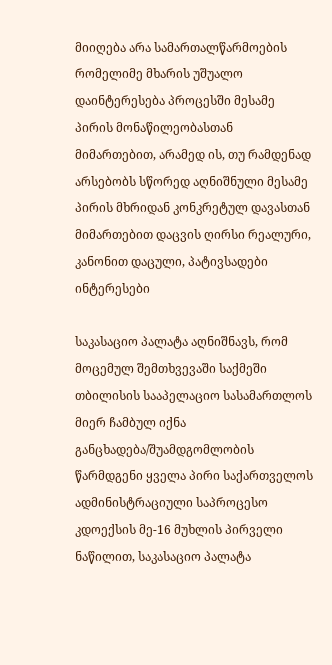მიიღება არა სამართალწარმოების რომელიმე მხარის უშუალო დაინტერესება პროცესში მესამე პირის მონაწილეობასთან მიმართებით, არამედ ის, თუ რამდენად არსებობს სწორედ აღნიშნული მესამე პირის მხრიდან კონკრეტულ დავასთან მიმართებით დაცვის ღირსი რეალური, კანონით დაცული, პატივსადები ინტერესები

საკასაციო პალატა აღნიშნავს, რომ მოცემულ შემთხვევაში საქმეში თბილისის სააპელაციო სასამართლოს მიერ ჩამბულ იქნა განცხადება/შუამდგომლობის წარმდგენი ყველა პირი საქართველოს ადმინისტრაციული საპროცესო კდოექსის მე-16 მუხლის პირველი ნაწილით, საკასაციო პალატა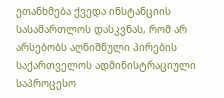ეთანხმება ქვედა ინსტანციის სასამართლოს დასკვნას, რომ არ არსებობს აღნიშნული პირების საქართველოს ადმინისტრაციული საპროცესო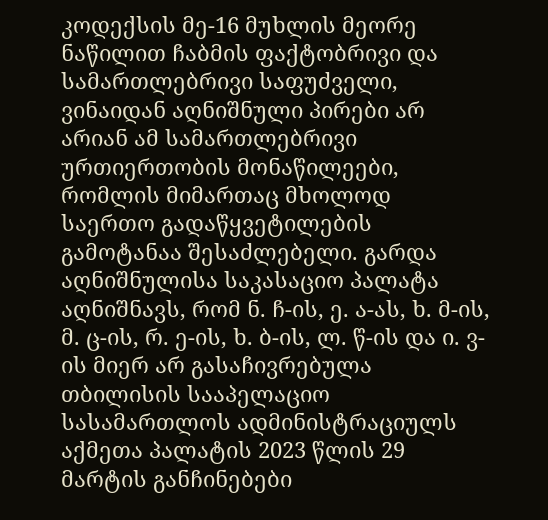კოდექსის მე-16 მუხლის მეორე ნაწილით ჩაბმის ფაქტობრივი და სამართლებრივი საფუძველი, ვინაიდან აღნიშნული პირები არ არიან ამ სამართლებრივი ურთიერთობის მონაწილეები, რომლის მიმართაც მხოლოდ საერთო გადაწყვეტილების გამოტანაა შესაძლებელი. გარდა აღნიშნულისა საკასაციო პალატა აღნიშნავს, რომ ნ. ჩ-ის, ე. ა-ას, ხ. მ-ის, მ. ც-ის, რ. ე-ის, ხ. ბ-ის, ლ. წ-ის და ი. ვ-ის მიერ არ გასაჩივრებულა თბილისის სააპელაციო სასამართლოს ადმინისტრაციულს აქმეთა პალატის 2023 წლის 29 მარტის განჩინებები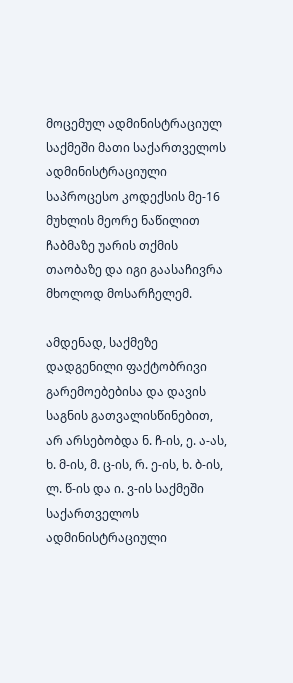მოცემულ ადმინისტრაციულ საქმეში მათი საქართველოს ადმინისტრაციული საპროცესო კოდექსის მე-16 მუხლის მეორე ნაწილით ჩაბმაზე უარის თქმის თაობაზე და იგი გაასაჩივრა მხოლოდ მოსარჩელემ.

ამდენად, საქმეზე დადგენილი ფაქტობრივი გარემოებებისა და დავის საგნის გათვალისწინებით, არ არსებობდა ნ. ჩ-ის, ე. ა-ას, ხ. მ-ის, მ. ც-ის, რ. ე-ის, ხ. ბ-ის, ლ. წ-ის და ი. ვ-ის საქმეში საქართველოს ადმინისტრაციული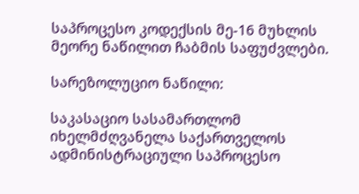საპროცესო კოდექსის მე-16 მუხლის მეორე ნაწილით ჩაბმის საფუძვლები.

სარეზოლუციო ნაწილი:

საკასაციო სასამართლომ იხელმძღვანელა საქართველოს ადმინისტრაციული საპროცესო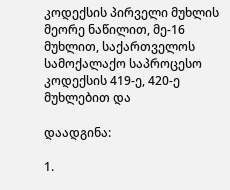კოდექსის პირველი მუხლის მეორე ნაწილით, მე-16 მუხლით, საქართველოს სამოქალაქო საპროცესო კოდექსის 419-ე, 420-ე მუხლებით და

დაადგინა:

1.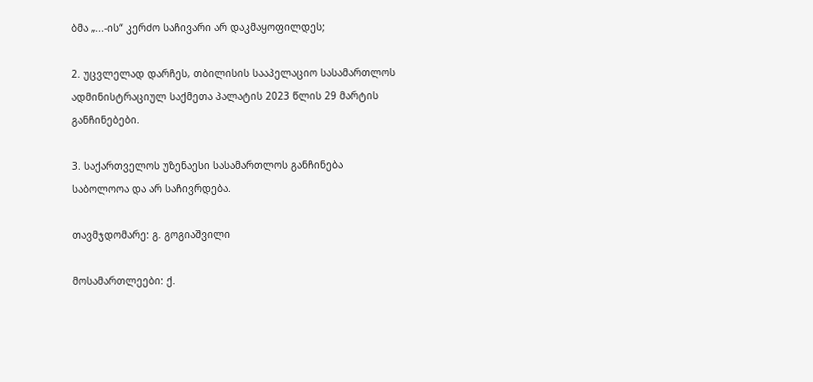ბმა „...-ის“ კერძო საჩივარი არ დაკმაყოფილდეს;

2. უცვლელად დარჩეს, თბილისის სააპელაციო სასამართლოს ადმინისტრაციულ საქმეთა პალატის 2023 წლის 29 მარტის განჩინებები.

3. საქართველოს უზენაესი სასამართლოს განჩინება საბოლოოა და არ საჩივრდება.

თავმჯდომარე: გ. გოგიაშვილი

მოსამართლეები: ქ.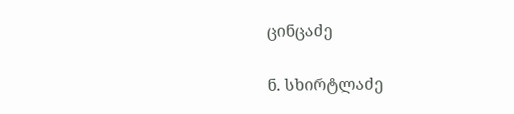ცინცაძე

ნ. სხირტლაძე